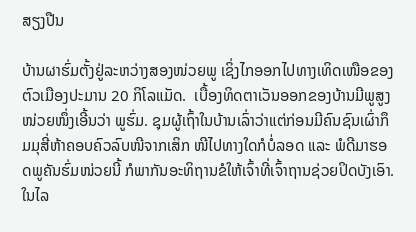ສຽງປືນ

ບ້ານຜາຮົ່ມຕັ້ງຢູ່ລະຫວ່າງສອງໜ່ວຍພູ ເຊິ່ງໄກອອກໄປທາງເທິດເໜືອຂອງຕົວເມືອງປະມານ 20 ກິໂລແມັດ.  ເບື້ອງທິດຕາເວັນອອກຂອງບ້ານມີພູສູງໜ່ວຍໜຶ່ງເອີ້ນວ່າ ພູຮົ່ມ. ຊຸມຜູ້ເຖົ້າໃນບ້ານເລົ່າວ່າແຕ່ກ່ອນມີຄົນຊົນເຜົ່າກຶມມຸສີ່ຫ້າຄອບຄົວລົບໜີຈາກເສິກ ໜີໄປທາງໃດກໍບໍ່ລອດ ແລະ ພໍດີມາຮອດພູຄັນຮົ່ມໜ່ວຍນີ້ ກໍພາກັນອະທິຖານຂໍໃຫ້ເຈົ້າທີ່ເຈົ້າຖານຊ່ວຍປິດບັງເອົາ. ໃນໄລ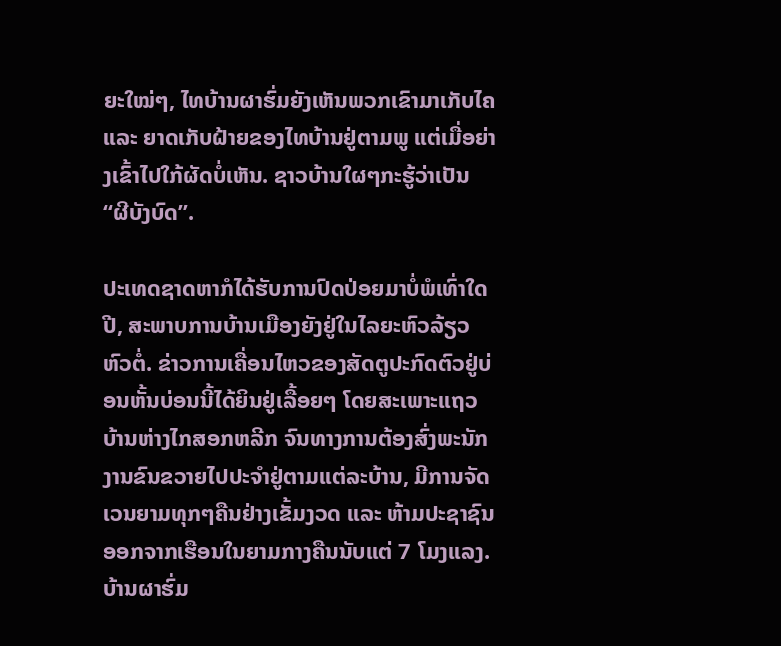ຍະໃໝ່ໆ, ໄທບ້ານຜາຮົ່ມຍັງເຫັນພວກເຂົາມາເກັບໄຄ ແລະ ຍາດເກັບຝ້າຍຂອງໄທບ້ານຢູ່ຕາມພູ ແຕ່ເມື່ອຍ່າງເຂົ້າໄປໃກ້ຜັດບໍ່ເຫັນ. ຊາວບ້ານໃຜໆກະຮູ້ວ່າເປັນ “ຜີບັງບົດ”.

ປະເທດຊາດຫາກໍໄດ້ຮັບການປົດປ່ອຍມາບໍ່ພໍເທົ່າໃດປີ, ສະພາບການບ້ານເມືອງຍັງຢູ່ໃນໄລຍະຫົວລ້ຽວຫົວຕໍ່. ຂ່າວການເຄື່ອນໄຫວຂອງສັດຕູປະກົດຕົວຢູ່ບ່ອນຫັ້ນບ່ອນນີ້ໄດ້ຍິນຢູ່ເລື້ອຍໆ ໂດຍສະເພາະແຖວບ້ານຫ່າງໄກສອກຫລີກ ຈົນທາງການຕ້ອງສົ່ງພະນັກງານຂົນຂວາຍໄປປະຈຳຢູ່ຕາມແຕ່ລະບ້ານ, ມີການຈັດເວນຍາມທຸກໆຄືນຢ່າງເຂັ້ມງວດ ແລະ ຫ້າມປະຊາຊົນອອກຈາກເຮືອນໃນຍາມກາງຄືນນັບແຕ່ 7 ໂມງແລງ. ບ້ານຜາຮົ່ມ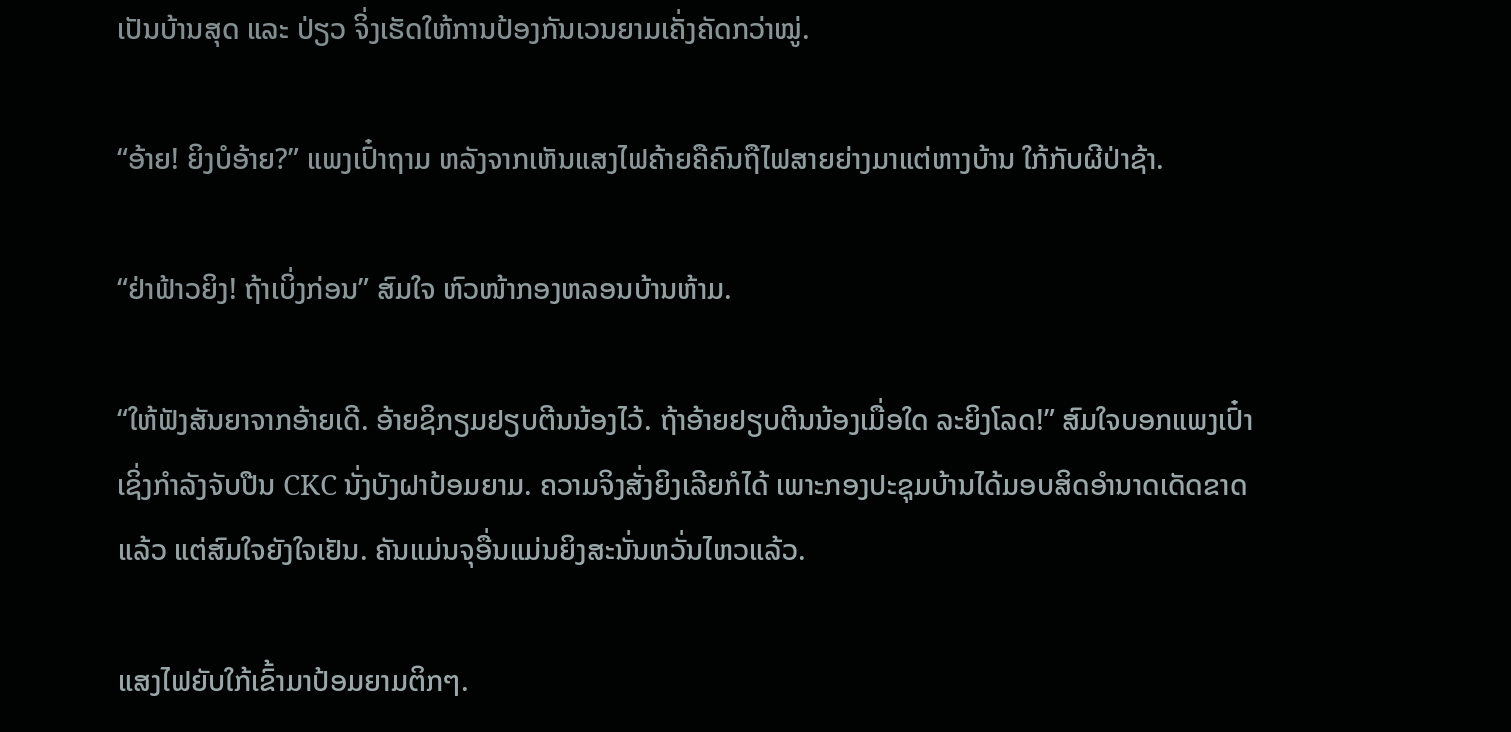ເປັນບ້ານສຸດ ແລະ ປ່ຽວ ຈິ່ງເຮັດໃຫ້ການປ້ອງກັນເວນຍາມເຄັ່ງຄັດກວ່າໝູ່.

“ອ້າຍ! ຍິງບໍອ້າຍ?” ແພງເປົ໋າຖາມ ຫລັງຈາກເຫັນແສງໄຟຄ້າຍຄືຄົນຖືໄຟສາຍຍ່າງມາແຕ່ຫາງບ້ານ ໃກ້ກັບຜີປ່າຊ້າ.

“ຢ່າຟ້າວຍິງ! ຖ້າເບິ່ງກ່ອນ” ສົມໃຈ ຫົວໜ້າກອງຫລອນບ້ານຫ້າມ.

“ໃຫ້ຟັງສັນຍາຈາກອ້າຍເດີ. ອ້າຍຊິກຽມຢຽບຕີນນ້ອງໄວ້. ຖ້າອ້າຍຢຽບຕີນນ້ອງເມື່ອໃດ ລະຍິງໂລດ!” ສົມໃຈບອກແພງເປົ໋າ ເຊິ່ງກຳລັງຈັບປືນ CKC ນັ່ງບັງຝາປ້ອມຍາມ. ຄວາມຈິງສັ່ງຍິງເລີຍກໍໄດ້ ເພາະກອງປະຊຸມບ້ານໄດ້ມອບສິດອຳນາດເດັດຂາດແລ້ວ ແຕ່ສົມໃຈຍັງໃຈເຢັນ. ຄັນແມ່ນຈຸອື່ນແມ່ນຍິງສະນັ່ນຫວັ່ນໄຫວແລ້ວ.

ແສງໄຟຍັບໃກ້ເຂົ້າມາປ້ອມຍາມຕິກໆ.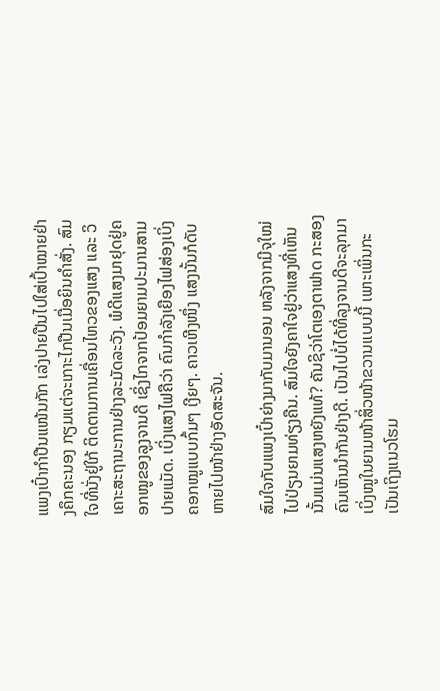ແພງເປົ໋າກຳປືນແໜ້ນກັກ ເລ່ງປາຍປືນໄປໃສ່ເປົ້າໝາຍຢ່າງຄຶກຄະນອງ ກຽມແຕ່ຈະເກາະໄກປືນເມື່ອຍິນຄຳສັ່ງ. ສົມໃຈທີ່ນັ່ງຢູ່ໃກ້ ຕິດຕາມການເຄື່ອນໄຫວຂອງແສງ ແລະ ວິເຄາະສະຖານະການຢ່າງລະມັດລະວັງ. ພໍດີແສງມາຢຸດຢູ່ຄອກໝູຂອງລູງຈານດີ ເຊິ່ງໄກຈາກປ້ອມຍາມປະມານສາມປາຍແມັດ. ເບິ່ງແສງໄຟຄືວ່າ ຄົນກຳລັງເຍືອງໄຟສ່ອງເບິ່ງຄອກໝູແບບກົ້ມໆ ເງີຍໆ. ຄາວເຫີງໜຶ່ງ ແສງນັ້ນກໍດັບຫາຍໄປໜ້າຢ່າງອັດສະຈັນ.

ສົມໃຈກັບແພງເປົ໋າຍ່າງມາກັບມານອນ ຫລັງຈາກມີຈຸໃໝ່ໄປປ່ຽນຍາມທ່ຽງຄືນ. ສົມໃຈຍັງຄາໃຈຢູ່ວ່າແສງທີ່ເຫັນນັ້ນແມ່ນແສງຫຍັງແທ້? ຄັນຊິວ່າໂຕເອງຕາຟາດ ກະສອງຄົນເຫັນນຳກັນຢ່າງດີ. ເປັນໄປບໍ່ໄດ້ທີ່ລຸງຈານດີຈະລຸກມາເບິ່ງໝູໃນຍາມໜ້າສິ່ວໜ້າຂວານແບບນີ້ ເພາະເພິ່ນກະເປັນເຖິງແນວໂຮມ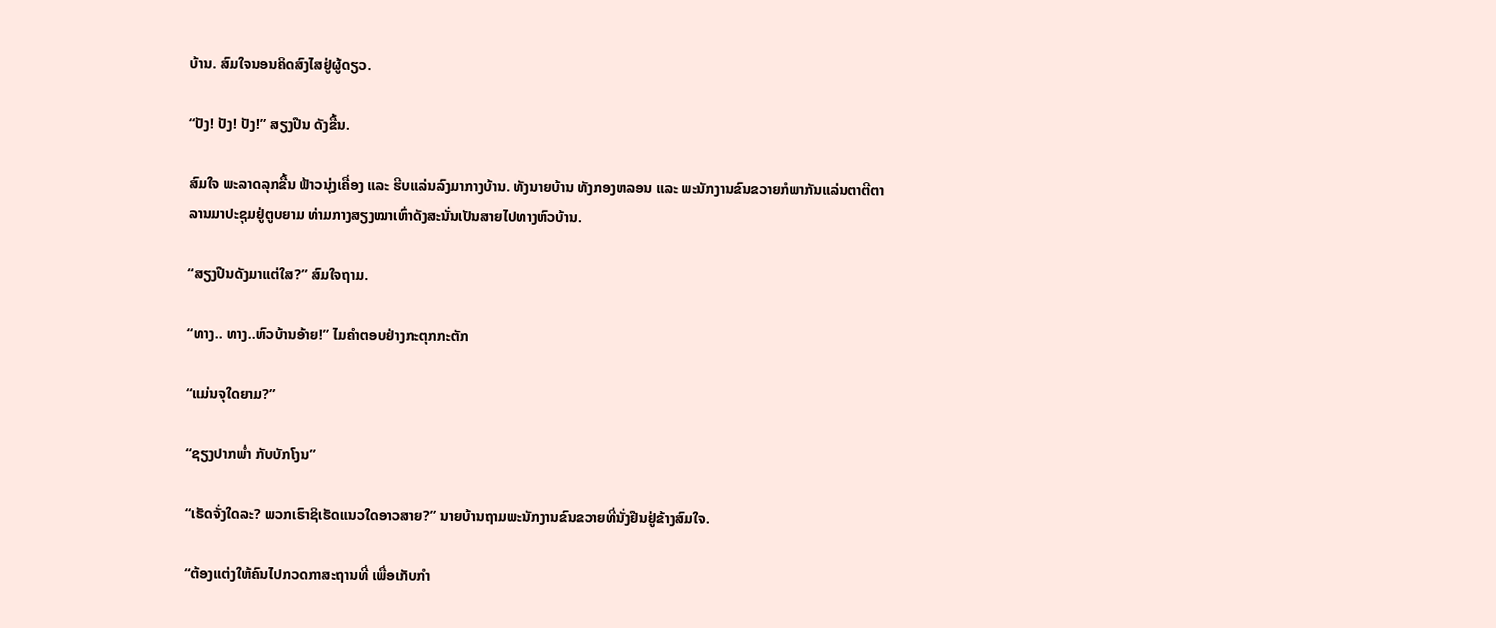ບ້ານ. ສົມໃຈນອນຄິດສົງໄສຢູ່ຜູ້ດຽວ.

“ປັງ! ປັງ! ປັງ!” ສຽງປືນ ດັງຂື້ນ.

ສົມໃຈ ພະລາດລຸກຂື້ນ ຟ້າວນຸ່ງເຄື່ອງ ແລະ ຮີບແລ່ນລົງມາກາງບ້ານ. ທັງນາຍບ້ານ ທັງກອງຫລອນ ແລະ ພະນັກງານຂົນຂວາຍກໍພາກັນແລ່ນຕາຕີຕາລານມາປະຊຸມຢູ່ຕູບຍາມ ທ່າມກາງສຽງໝາເຫົ່າດັງສະນັ່ນເປັນສາຍໄປທາງຫົວບ້ານ.

“ສຽງປືນດັງມາແຕ່ໃສ?” ສົມໃຈຖາມ.

“ທາງ.. ທາງ..ຫົວບ້ານອ້າຍ!” ໄມຄຳຕອບຢ່າງກະຕຸກກະຕັກ

“ແມ່ນຈຸໃດຍາມ?”

“ຊຽງປາກພ່ຳ ກັບບັກໂງນ”

“ເຮັດຈັ່ງໃດລະ? ພວກເຮົາຊິເຮັດແນວໃດອາວສາຍ?” ນາຍບ້ານຖາມພະນັກງານຂົນຂວາຍທີ່ນັ່ງຢືນຢູ່ຂ້າງສົມໃຈ.

“ຕ້ອງແຕ່ງໃຫ້ຄົນໄປກວດກາສະຖານທີ່ ເພື່ອເກັບກຳ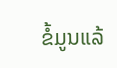ຂໍ້ມູນແລ້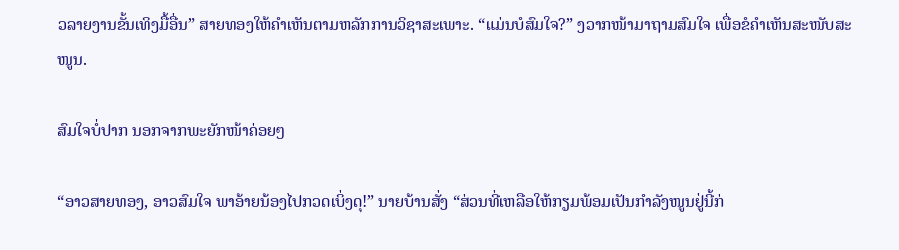ວລາຍງານຂັ້ນເທິງມື້ອື່ນ” ສາຍທອງໃຫ້ຄຳເຫັນຕາມຫລັກການວິຊາສະເພາະ. “ແມ່ນບໍສົມໃຈ?” ງວາກໜ້າມາຖາມສົມໃຈ ເພື່ອຂໍຄຳເຫັນສະໜັບສະໜູນ.

ສົມໃຈບໍ່ປາກ ນອກຈາກພະຍັກໜ້າຄ່ອຍໆ

“ອາວສາຍທອງ, ອາວສົມໃຈ ພາອ້າຍນ້ອງໄປກວດເບິ່ງດຸ!” ນາຍບ້ານສັ່ງ “ສ່ວນທີ່ເຫລືອໃຫ້ກຽມພ້ອມເປັນກຳລັງໜູນຢູ່ນີ້ກ່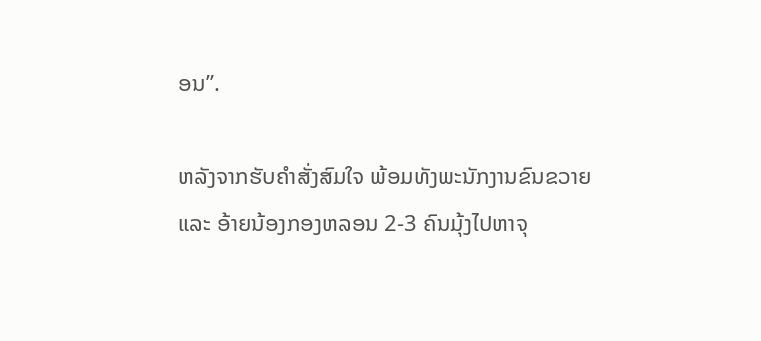ອນ”.

ຫລັງຈາກຮັບຄຳສັ່ງສົມໃຈ ພ້ອມທັງພະນັກງານຂົນຂວາຍ ແລະ ອ້າຍນ້ອງກອງຫລອນ 2-3 ຄົນມຸ້ງໄປຫາຈຸ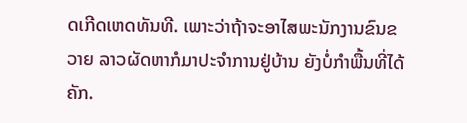ດເກີດເຫດທັນທີ. ເພາະວ່າຖ້າຈະອາໄສພະນັກງານຂົນຂວາຍ ລາວຜັດຫາກໍມາປະຈຳການຢູ່ບ້ານ ຍັງບໍ່ກຳພື້ນທີ່ໄດ້ຄັກ.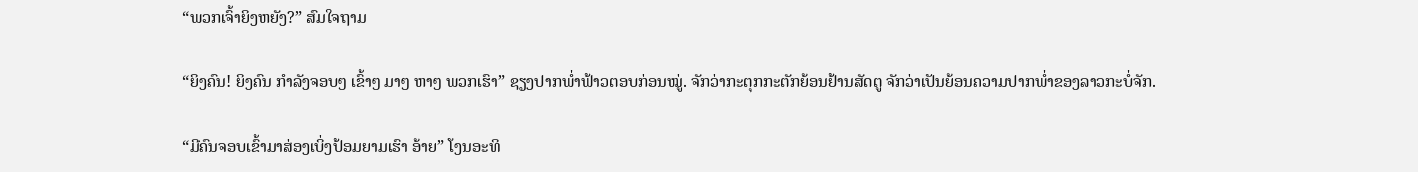“ພວກເຈົ້າຍິງຫຍັງ?” ສົມໃຈຖາມ

“ຍິງຄົນ! ຍິງຄົນ ກຳລັງຈອບໆ ເຂົ້າໆ ມາໆ ຫາໆ ພວກເຮົາ” ຊຽງປາກພໍ່າຟ້າວຕອບກ່ອນໝູ່. ຈັກວ່າກະຕຸກກະຕັກຍ້ອນຢ້ານສັດຕູ ຈັກວ່າເປັນຍ້ອນຄວາມປາກພ່ຳຂອງລາວກະບໍ່ຈັກ.

“ມີຄົນຈອບເຂົ້າມາສ່ອງເບິ່ງປ້ອມຍາມເຮົາ ອ້າຍ” ໂງນອະທິ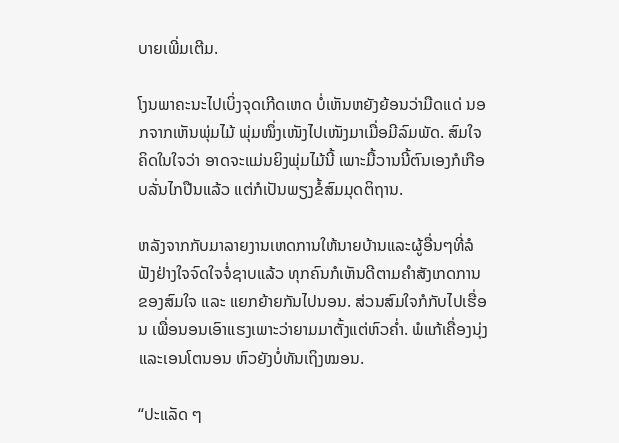ບາຍເພີ່ມເຕີມ.

ໂງນພາຄະນະໄປເບິ່ງຈຸດເກີດເຫດ ບໍ່ເຫັນຫຍັງຍ້ອນວ່າມືດແດ່ ນອກຈາກເຫັນພຸ່ມໄມ້ ພຸ່ມໜຶ່ງເໜັງໄປເໜັງມາເມື່ອມີລົມພັດ. ສົມໃຈຄິດໃນໃຈວ່າ ອາດຈະແມ່ນຍິງພຸ່ມໄມ້ນີ້ ເພາະມື້ວານນີ້ຕົນເອງກໍເກືອບລັ່ນໄກປືນແລ້ວ ແຕ່ກໍເປັນພຽງຂໍ້ສົມມຸດຕິຖານ.

ຫລັງຈາກກັບມາລາຍງານເຫດການໃຫ້ນາຍບ້ານແລະຜູ້ອື່ນໆທີ່ລໍຟັງຢ່າງໃຈຈົດໃຈຈໍ່ຊາບແລ້ວ ທຸກຄົນກໍເຫັນດີຕາມຄຳສັງເກດການຂອງສົມໃຈ ແລະ ແຍກຍ້າຍກັນໄປນອນ. ສ່ວນສົມໃຈກໍກັບໄປເຮື່ອນ ເພື່ອນອນເອົາແຮງເພາະວ່າຍາມມາຕັ້ງແຕ່ຫົວຄ່ຳ. ພໍແກ້ເຄື່ອງນຸ່ງແລະເອນໂຕນອນ ຫົວຍັງບໍ່ທັນເຖິງໝອນ.

“ປະແລັດ ໆ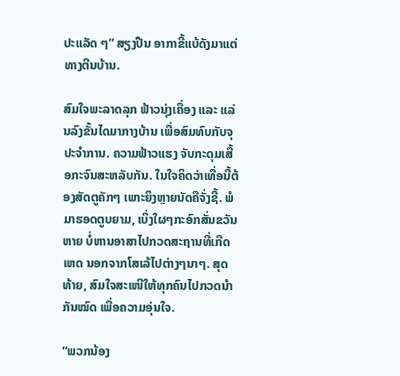ປະແລັດ ໆ” ສຽງປືນ ອາກາຂີ້ແບ້ດັງມາແຕ່ທາງຕີນບ້ານ.

ສົມໃຈພະລາດລຸກ ຟ້າວນຸ່ງເຄື່ອງ ແລະ ແລ່ນລົງຂັ້ນໄດມາກາງບ້ານ ເພື່ອສົມທົບກັບຈຸປະຈຳການ. ຄວາມຟ້າວແຮງ ຈັບກະດຸມເສື້ອກະຈົນສະຫລັບກັນ. ໃນໃຈຄິດວ່າເທື່ອນີ້ຕ້ອງສັດຕູຄັກໆ ເພາະຍິງຫຼາຍນັດຄືຈັ່ງຊີ້. ພໍມາຮອດຕູບຍາມ, ເບິ່ງໃຜໆກະອົກສັ່ນຂວັນຫາຍ ບໍ່ຫານອາສາໄປກວດສະຖານທີ່ເກີດເຫດ ນອກຈາກໂສເລ້ໄປຕ່າງໆນາໆ. ສຸດທ້າຍ, ສົມໃຈສະເໜີໃຫ້ທຸກຄົນໄປກວດນຳກັນໝົດ ເພື່ອຄວາມອຸ່ນໃຈ.

“ພວກນ້ອງ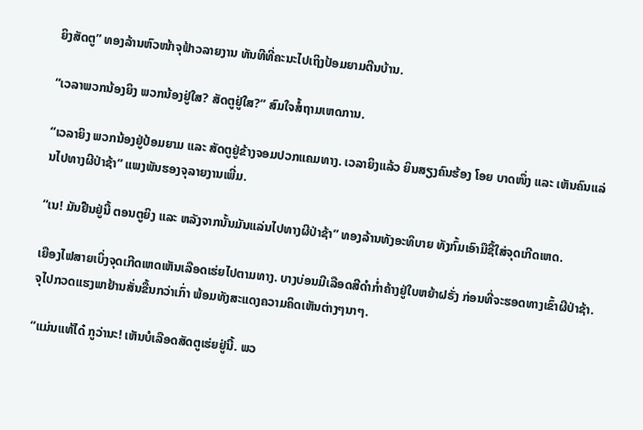ຍິງສັດຕູ” ທອງລ້ານຫົວໜ້າຈຸຟ້າວລາຍງານ ທັນທີທີ່ຄະນະໄປເຖິງປ້ອມຍາມຕີນບ້ານ.

“ເວລາພວກນ້ອງຍິງ ພວກນ້ອງຢູ່ໃສ? ສັດຕູຢູ່ໃສ?” ສົມໃຈສໍ້ຖາມເຫດການ.

“ເວລາຍິງ ພວກນ້ອງຢູ່ປ້ອມຍາມ ແລະ ສັດຕູຢູ່ຂ້າງຈອມປວກແຄມທາງ. ເວລາຍິງແລ້ວ ຍິນສຽງຄົນຮ້ອງ ໂອຍ ບາດໜຶ່ງ ແລະ ເຫັນຄົນແລ່ນໄປທາງຜີປ່າຊ້າ” ແພງພັນຮອງຈຸລາຍງານເພີ່ມ.

“ເນ! ມັນຢືນຢູ່ນີ້ ຕອນຕູຍິງ ແລະ ຫລັງຈາກນັ້ນມັນແລ່ນໄປທາງຜີປ່າຊ້າ” ທອງລ້ານທັງອະທິບາຍ ທັງກົ້ມເອົາມືຊີ້ໃສ່ຈຸດເກີດເຫດ.

ເຍືອງໄຟສາຍເບິ່ງຈຸດເກີດເຫດເຫັນເລືອດເຮ່ຍໄປຕາມທາງ. ບາງບ່ອນມີເລືອດສີດຳກ່ຳຄ້າງຢູ່ໃບຫຍ້າຝຣັ່ງ ກ່ອນທີ່ຈະຮອດທາງເຂົ້າຜີປ່າຊ້າ. ຈຸໄປກວດແຮງພາຢ້ານສັ່ນຂື້ນກວ່າເກົ່າ ພ້ອມທັງສະແດງຄວາມຄິດເຫັນຕ່າງໆນາໆ.

“ແມ່ນແທ້ໄດ໋ ກູວ່ານະ! ເຫັນບໍເລືອດສັດຕູເຮ່ຍຢູ່ນີ້. ພວ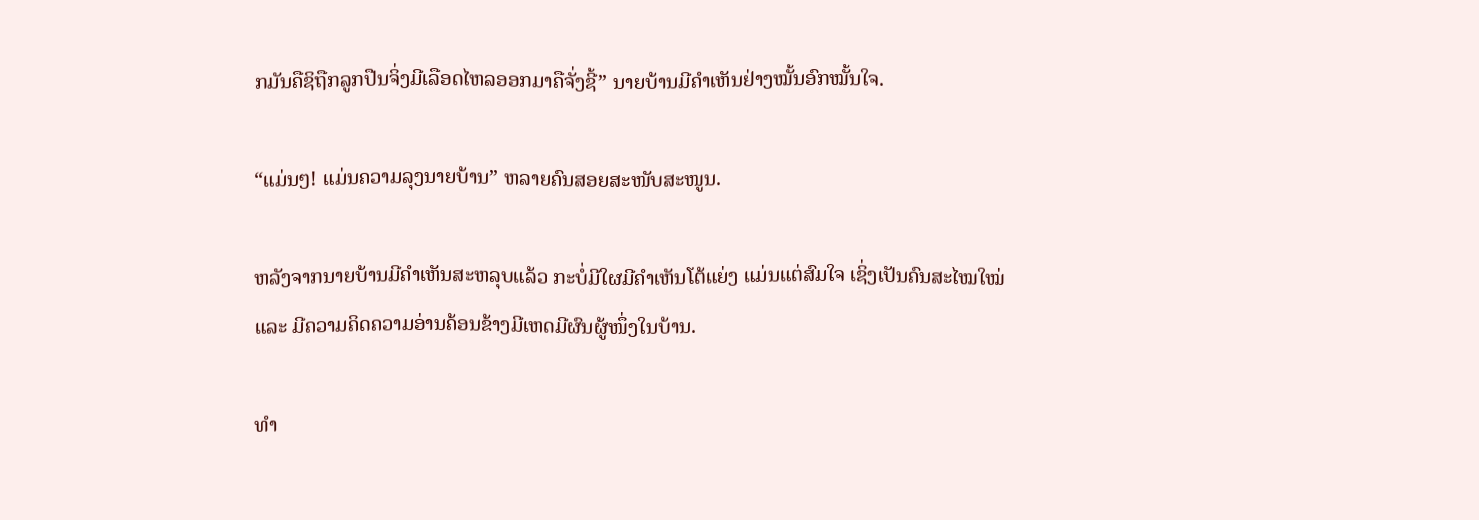ກມັນຄືຊິຖືກລູກປືນຈິ່ງມີເລືອດໄຫລອອກມາຄືຈັ່ງຊີ້” ນາຍບ້ານມີຄຳເຫັນຢ່າງໝັ້ນອົກໝັ້ນໃຈ.

“ແມ່ນໆ! ແມ່ນຄວາມລຸງນາຍບ້ານ” ຫລາຍຄົນສອຍສະໜັບສະໜູນ.

ຫລັງຈາກນາຍບ້ານມີຄຳເຫັນສະຫລຸບແລ້ວ ກະບໍ່ມີໃຜມີຄຳເຫັນໂຕ້ແຍ່ງ ແມ່ນແຕ່ສົມໃຈ ເຊິ່ງເປັນຄົນສະໄໝໃໝ່ ແລະ ມີຄວາມຄິດຄວາມອ່ານຄ້ອນຂ້າງມີເຫດມີຜົນຜູ້ໜຶ່ງໃນບ້ານ.

ທຳ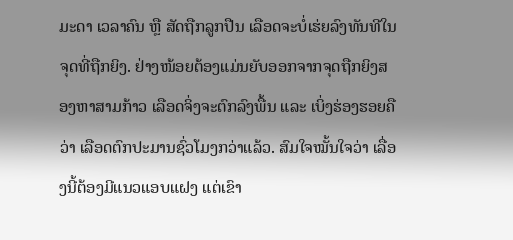ມະດາ ເວລາຄົນ ຫຼື ສັດຖືກລູກປືນ ເລືອດຈະບໍ່ເຮ່ຍລົງທັນທີໃນຈຸດທີ່ຖືກຍິງ. ຢ່າງໜ້ອຍຕ້ອງແມ່ນຍັບອອກຈາກຈຸດຖືກຍິງສອງຫາສາມກ້າວ ເລືອດຈິ່ງຈະຕົກລົງພື້ນ ແລະ ເບິ່ງຮ່ອງຮອຍຄືວ່າ ເລືອດຕົກປະມານຊົ່ວໂມງກວ່າແລ້ວ. ສົມໃຈໝັ້ນໃຈວ່າ ເລື່ອງນີ້ຕ້ອງມີແນວແອບແຝງ ແຕ່ເຂົາ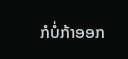ກໍບໍ່ກ້າອອກ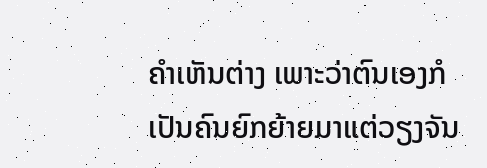ຄຳເຫັນຕ່າງ ເພາະວ່າຕົນເອງກໍເປັນຄົນຍົກຍ້າຍມາແຕ່ວຽງຈັນ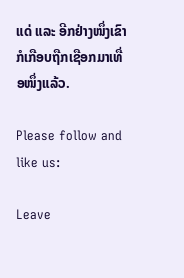ແດ່ ແລະ ອີກຢ່າງໜຶ່ງເຂົາກໍເກືອບຖືກເຊືອກມາເທື່ອໜຶ່ງແລ້ວ.

Please follow and like us:

Leave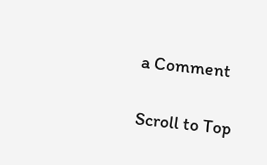a Comment

Scroll to Top